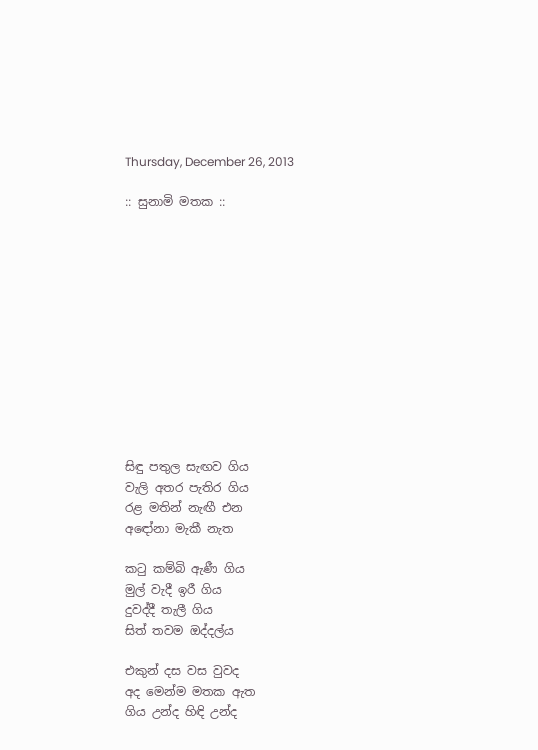Thursday, December 26, 2013

:: සුනාමි මතක ::












සිඳු පතුල සැඟව ගිය
වැලි අතර පැතිර ගිය
රළ මතින් නැඟී එන
අඳෝනා මැකී නැත

කටු කම්බි ඇණී ගිය
මුල් වැදී ඉරී ගිය
දුවද්දී තැලී ගිය
සිත් තවම ඔද්දල්ය

එකුන් දස වස වුවද
අද මෙන්ම මතක ඇත
ගිය උන්ද හිඳි උන්ද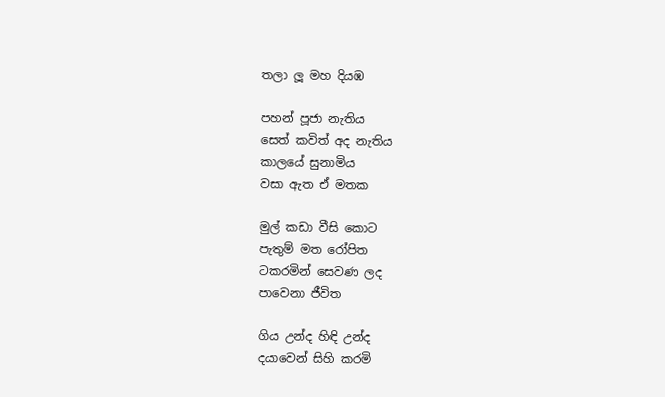තලා ලූ මහ දියඹ

පහන් පූජා නැතිය
සෙත් කවිත් අද නැතිය
කාලයේ සුනාමිය
වසා ඇත ඒ මතක

මුල් කඩා වීසි කොට
පැතුම් මත රෝපිත
ටකරමින් සෙවණ ලද
පාවෙනා ජීවිත

ගිය උන්ද හිඳි උන්ද
දයාවෙන් සිහි කරමි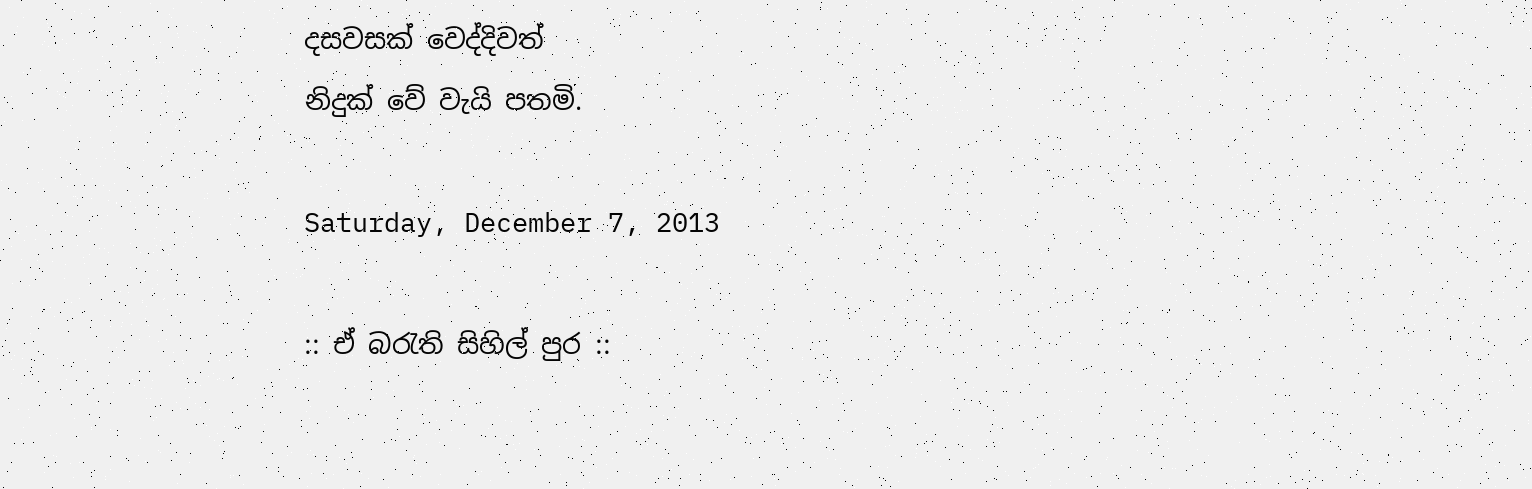දසවසක් වෙද්දිවත්
නිදුක් වේ වැයි පතමි.

Saturday, December 7, 2013

:: ඒ බරැති සිහිල් පුර ::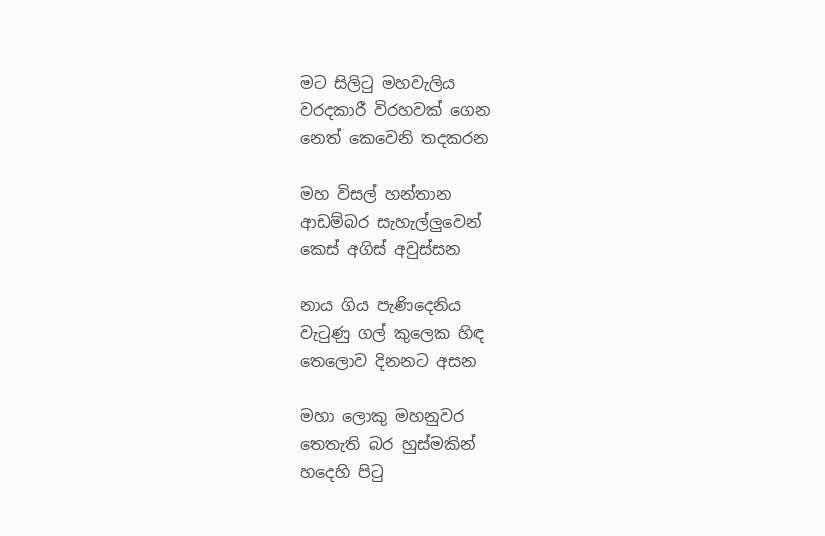මට සිලිටු මහවැලිය
වරදකාරී විරහවක් ගෙන
නෙත් කෙවෙනි තදකරන

මහ විසල් හන්තාන
ආඩම්බර සැහැල්ලුවෙන්
කෙස් අගිස් අවුස්සන

නාය ගිය පැණිදෙනිය
වැටුණු ගල් කුලෙක හිඳ
තෙලොව දිනනට අසන

මහා ලොකු මහනුවර
තෙතැති බර හුස්මකින්
හදෙහි පිටු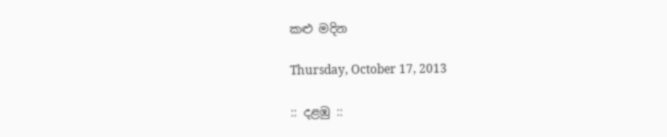කළු මදින

Thursday, October 17, 2013

:: දළඹු ::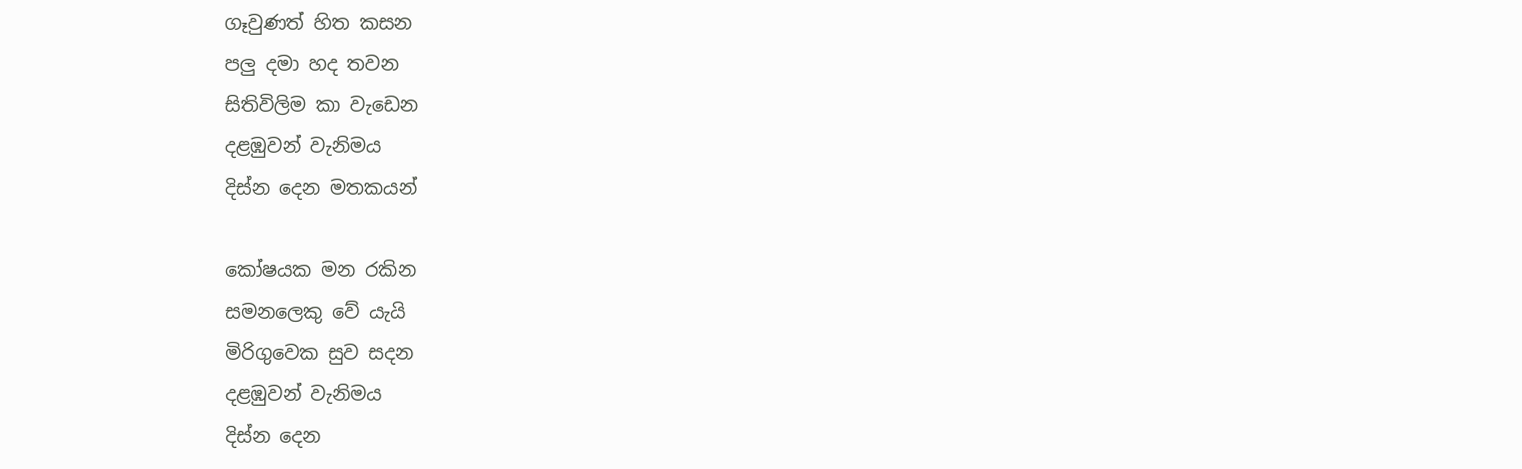ගෑවුණත් හිත කසන
පලු දමා හද තවන
සිතිවිලිම කා වැඩෙන
දළඹුවන් වැනිමය
දිස්න දෙන මතකයන්

කෝෂයක මන රකින
සමනලෙකු වේ යැයි
මිරිගුවෙක සුව සදන
දළඹුවන් වැනිමය
දිස්න දෙන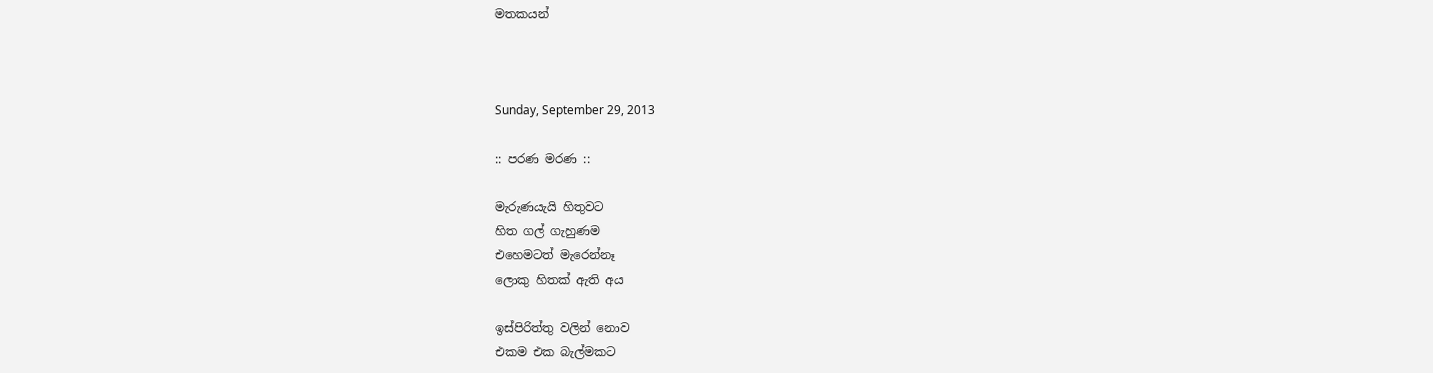මතකයන්



Sunday, September 29, 2013

:: පරණ මරණ ::

මැරුණයැයි හිතුවට
හිත ගල් ගැහුණම
එහෙමටත් මැරෙන්නෑ
ලොකු හිතක් ඇති අය

ඉස්පිරිත්තු වලින් නොව
එකම එක බැල්මකට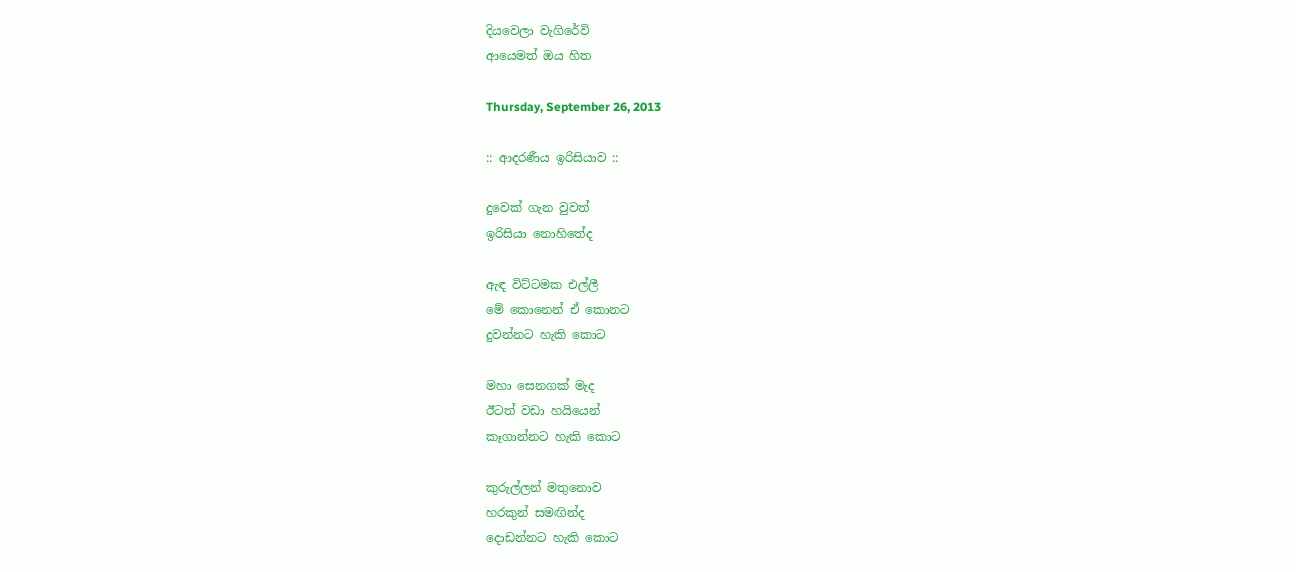දියවෙලා වැගිරේවි
ආයෙමත් ඔය හිත

Thursday, September 26, 2013

:: ආදරණීය ඉරිසියාව ::

දුවෙක් ගැන වුවත්
ඉරිසියා නොහිතේද

ඇඳ විට්ටමක එල්ලී
මේ කොනෙන් ඒ කොනට
දුවන්නට හැකි කොට

මහා සෙනගක් මැද
ඊටත් වඩා හයියෙන්
කෑගාන්නට හැකි කොට

කුරුල්ලන් මතුනොව
හරකුන් සමඟින්ද
දොඩන්නට හැකි කොට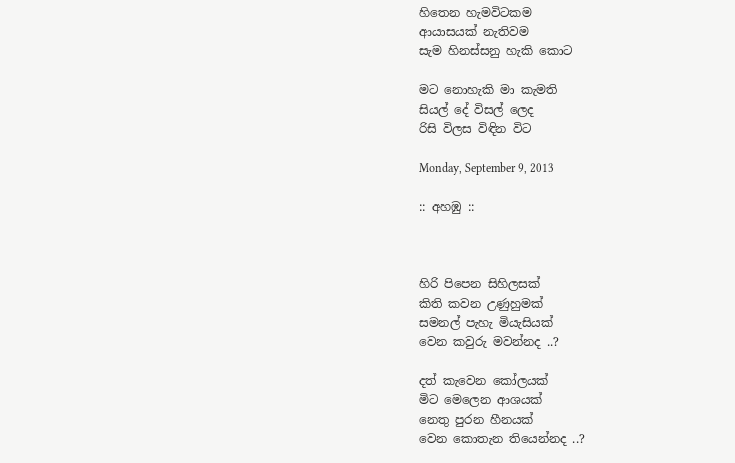හිතෙන හැමවිටකම
ආයාසයක් නැතිවම
සැම හිනස්සනු හැකි කොට

මට නොහැකි මා කැමති
සියල් දේ විසල් ලෙද
රිසි විලස විඳින විට

Monday, September 9, 2013

:: අහඹු ::



හිරි පිපෙන සිහිලසක්
කිති කවන උණුහුමක්
සමනල් පැහැ මියැසියක්
වෙන කවුරු මවන්නද ..?

දත් කැවෙන කෝලයක්
මිට මෙලෙන ආශයක්
නෙතු පුරන හීනයක්
වෙන කොතැන තියෙන්නද ..?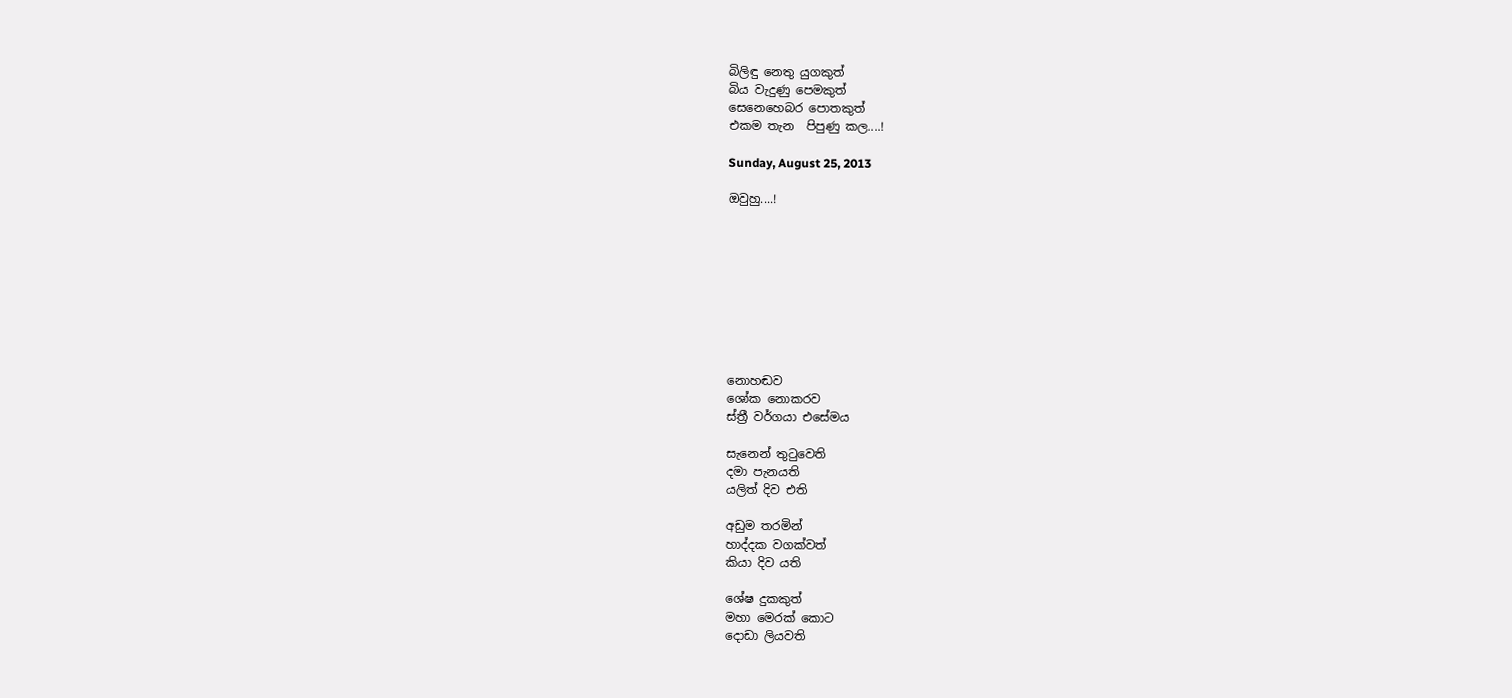බිලිඳු නෙතු යුගකුත්
බිය වැදුණු පෙමකුත්
සෙනෙහෙබර පොතකුත්
එකම තැන  පිපුණු කල....!

Sunday, August 25, 2013

ඔවුහු....!









නොහඬව
ශෝක නොකරව
ස්ත්‍රී වර්ගයා එසේමය

සැනෙන් තුටුවෙති
දමා පැනයති
යලිත් දිව එති

අඩුම තරමින්
හාද්දක වගක්වත්
කියා දිව යති

ශේෂ දුකකුත්
මහා මෙරක් කොට
දොඩා ලියවති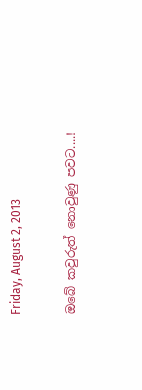Friday, August 2, 2013

ඔබේ කවුරුත් නොවුණු පවට....!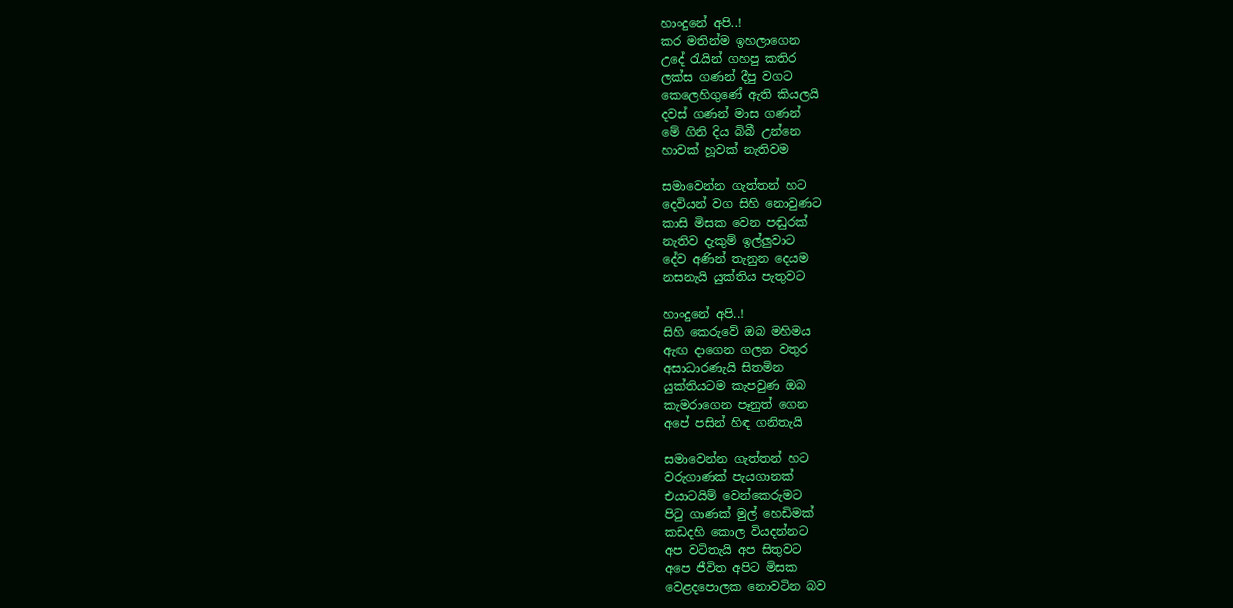හාංදුනේ අපි..!
කර මතින්ම ඉහලාගෙන
උදේ රැයින් ගහපු කතිර
ලක්ස ගණන් දීපු වගට
කෙලෙහිගුණේ ඇති කියලයි
දවස් ගණන් මාස ගණන්
මේ ගිනි දිය බිබී උන්නෙ
හාවක් හූවක් නැතිවම

සමාවෙන්න ගැත්තන් හට
දෙවියන් වග සිහි නොවුණට
කාසි මිසක වෙන පඬුරක්
නැතිව දැකුම් ඉල්ලුවාට
දේව අණින් තැනුන දෙයම
නසනැයි යුක්තිය පැතුවට

හාංදුනේ අපි..!
සිහි කෙරුවේ ඔබ මහිමය
ඇඟ දාගෙන ගලන වතුර
අසාධාරණැයි සිතමින
යුක්තියටම කැපවුණ ඔබ
කැමරාගෙන පෑනුත් ගෙන
අපේ පසින් හිඳ ගනිතැයි

සමාවෙන්න ගැත්තන් හට
වරුගාණක් පැයගානක්
එයාටයිම් වෙන්කෙරුමට
පිටු ගාණක් මුල් හෙඩිමක්
කඩදහි කොල වියදන්නට
අප වටිතැයි අප සිතුවට
අපෙ ජීවිත අපිට මිසක
වෙළදපොලක නොවටින බව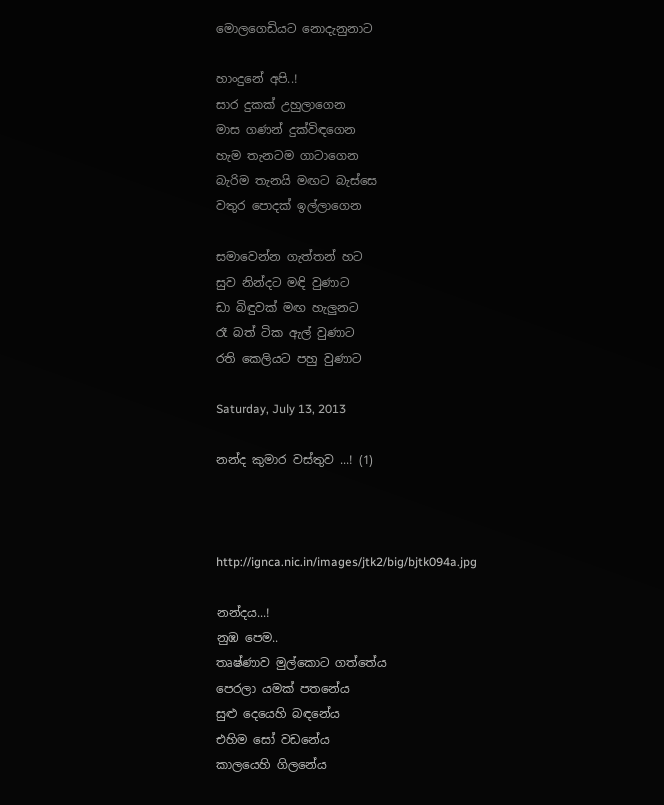මොලගෙඩියට නොදැනුනාට

හාංදුනේ අපි..!
සාර දුකක් උහුලාගෙන
මාස ගණන් දුක්විඳගෙන
හැම තැනටම ගාටාගෙන
බැරිම තැනයි මඟට බැස්සෙ
වතුර පොදක් ඉල්ලාගෙන

සමාවෙන්න ගැත්තන් හට
සුව නින්දට මඳි වුණාට
ඩා බිඳුවක් මඟ හැලුනට
රෑ බත් ටික ඇල් වුණාට
රති කෙලියට පහු වුණාට

Saturday, July 13, 2013

නන්ද කුමාර වස්තුව ...! (1)



http://ignca.nic.in/images/jtk2/big/bjtk094a.jpg

නන්දය...!
නුඹ පෙම..
තෘෂ්ණාව මුල්කොට ගත්තේය
පෙරලා යමක් පතනේය
සුළු දෙයෙහි බඳනේය
එහිම සෝ වඩනේය
කාලයෙහි ගිලනේය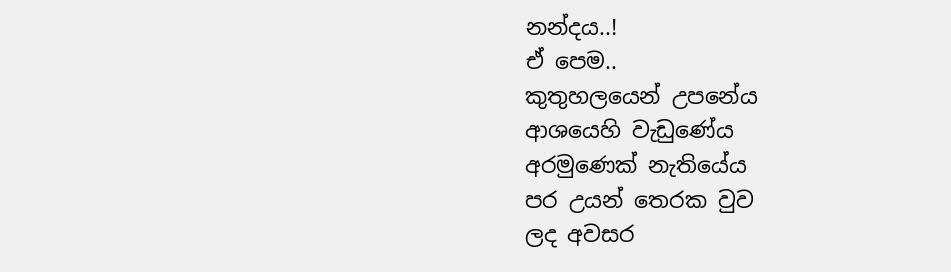නන්දය..!
ඒ පෙම..
කුතුහලයෙන් උපනේය
ආශයෙහි වැඩුණේය
අරමුණෙක් නැතියේය
පර උයන් තෙරක වුව
ලද අවසර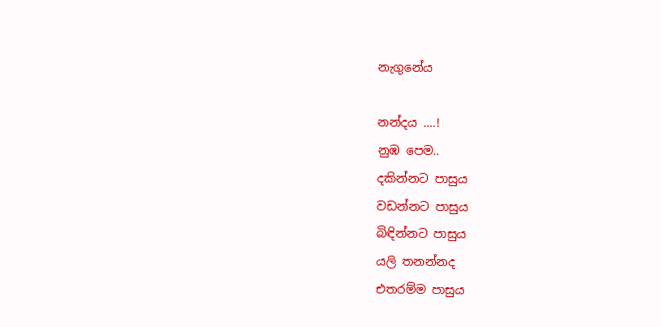නැගුනේය

නන්දය ....!
නුඹ පෙම..
දකින්නට පාසුය
වඩන්නට පාසුය
බිඳින්නට පාසුය
යලි තනන්නද
එතරම්ම පාසුය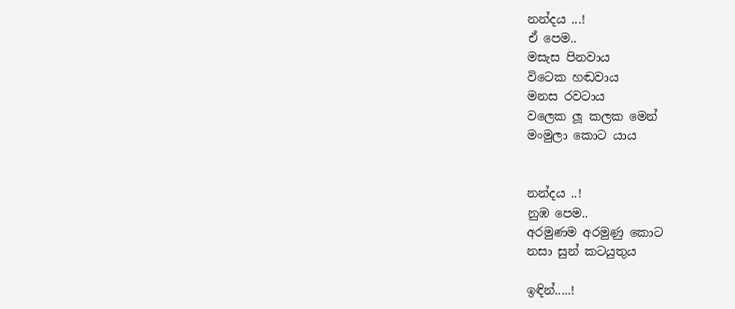නන්දය ...!
ඒ පෙම..
මසැස පිනවාය
විටෙක හඬවාය
මනස රවටාය
වලෙක ලූ කලක මෙන්
මංමුලා කොට යාය


නන්දය ..!
නුඹ පෙම..
අරමුණම අරමුණු කොට
නසා සුන් කටයුතුය

ඉඳින්.....!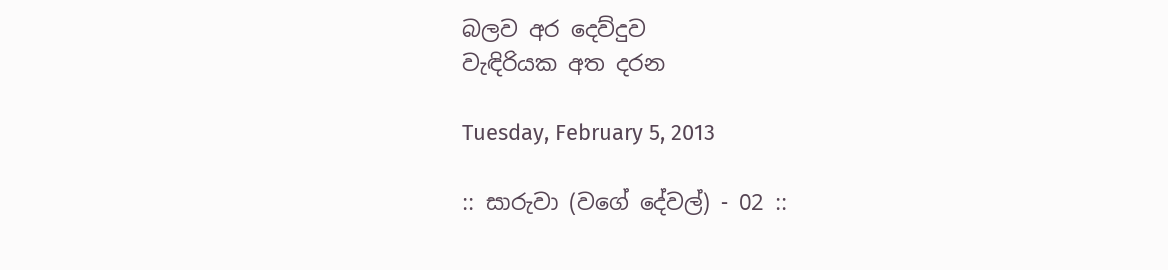බලව අර දෙව්දුව
වැඳිරියක අත දරන

Tuesday, February 5, 2013

:: සාරුවා (වගේ දේවල්) - 02 ::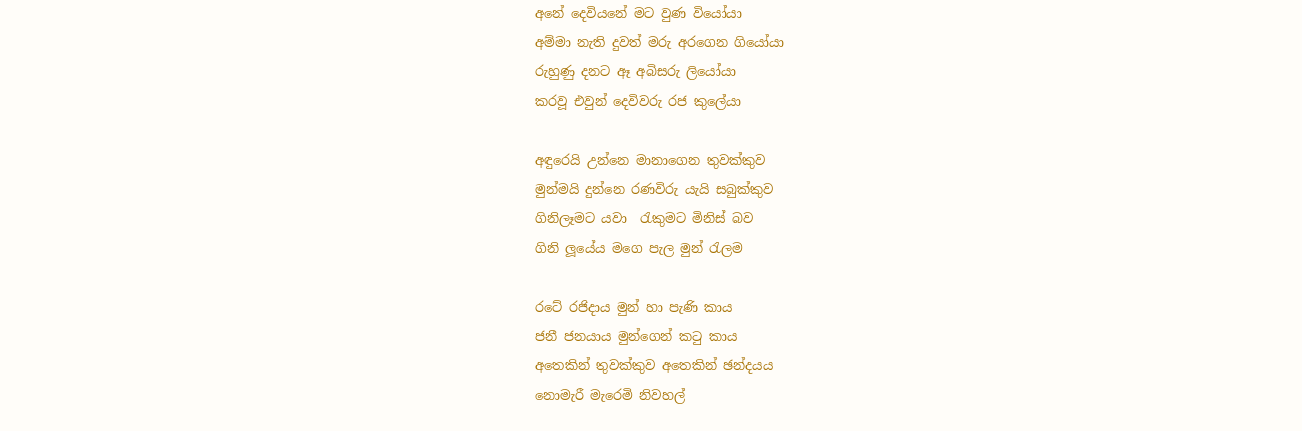අනේ දෙවියනේ මට වුණ වියෝයා
අම්මා නැති දුවත් මරු අ‍රගෙන ගියෝයා
රුහුණු දනට ඈ අබිසරු ලියෝයා
කරවූ එවුන් දෙවිවරු රජ කුලේයා

අඳුරෙයි උන්නෙ මානාගෙන තුවක්කුව
මුන්මයි දුන්නෙ රණවිරු යැයි සබුක්කුව
ගිනිලෑමට යවා  රැකුමට මිනිස් බව
ගිනි ලූයේය මගෙ පැල මුන් රැලම

රටේ රජිදාය මුන් හා පැණි කාය
ජනී ජනයාය මුන්ගෙන් කටු කාය
අතෙකින් තුවක්කුව අතෙකින් ඡන්දයය
නොමැරී මැරෙමි නිවහල්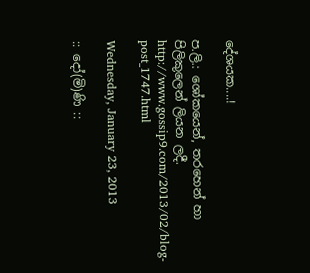දේශයක....!

ප.ලි.: ශෝකයෙන්, තරහෙන් හා පිලිකුලෙන් ලියන ලදී.
http://www.gossip9.com/2013/02/blog-post_1747.html

Wednesday, January 23, 2013

:: දෝ(මි)ණි ::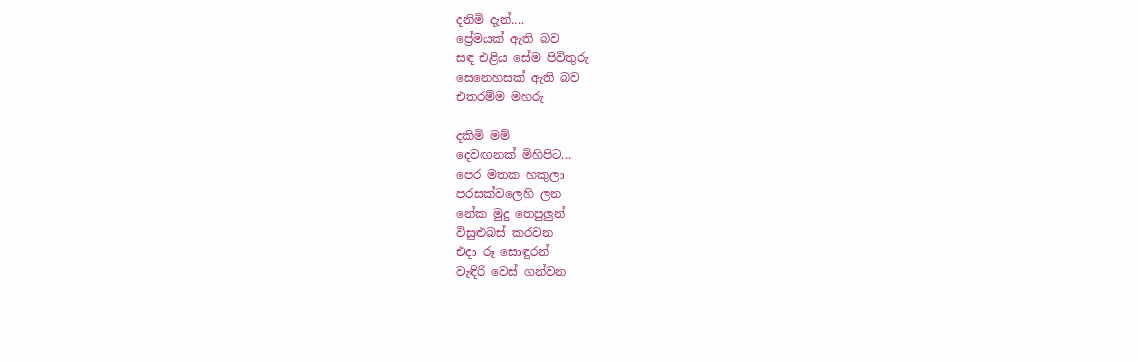දනිමි දැන්....
ප්‍රේමයක් ඇති බව
සඳ එළිය සේම පිවිතුරු
සෙනෙහසක් ඇති බව
එතරම්ම මහරු

දකිමි මම්
දෙවඟනක් මිහිපිට...
පෙර මතක හකුලා
පරසක්වලෙහි ලන
නේක මුදු තෙපුලුන්
විසුළුබස් කරවන
එදා රූ සොඳුරන්
වැඳිරි වෙස් ගන්වන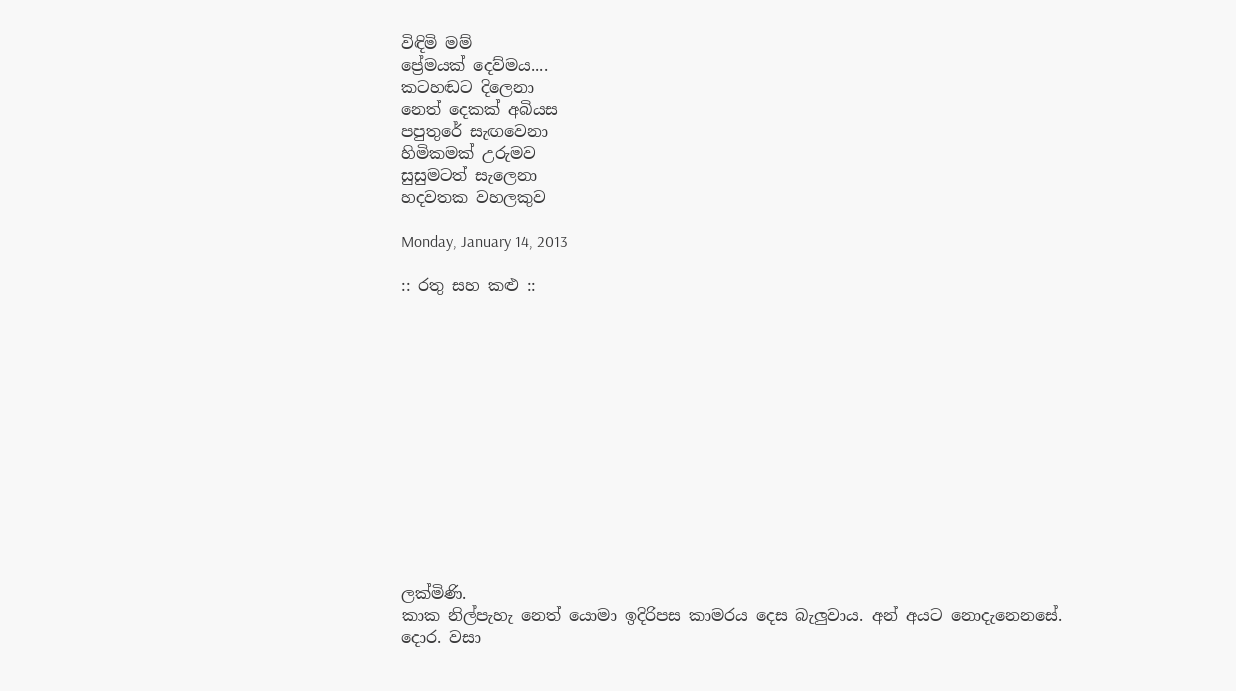විඳිමි මම්
ප්‍රේමයක් දෙව්මය....
කටහඬට දිලෙනා
නෙත් දෙකක් අබියස
පපුතුරේ සැඟවෙනා
හිමිකමක් උරුමව
සුසුමටත් සැලෙනා
හදවතක වහලකුව

Monday, January 14, 2013

:: රතු සහ කළු ::













ලක්මිණි.
කාක නිල්පැහැ නෙත් යොමා ඉදිරිපස කාමරය දෙස බැලුවාය. අන් අයට නොදැනෙනසේ.
දොර. වසා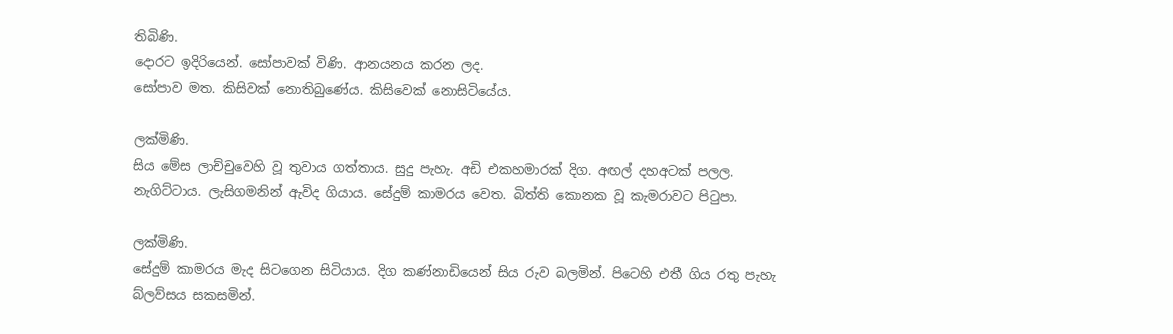තිබිණි.
දොරට ඉදිරියෙන්. සෝපාවක් විණි. ආනයනය කරන ලද.
සෝපාව මත. කිසිවක් නොතිබුණේය. කිසිවෙක් නොසිටියේය.

ලක්මිණි.
සිය මේස ලාච්චුවෙහි වූ තුවාය ගත්තාය. සුදු පැහැ. අඩි එකහමාරක් දිග. අඟල් දහඅටක් පලල.
නැගිට්ටාය. ලැසිගමනින් ඇවිද ගියාය. සේදුම් කාමරය වෙත. බිත්ති කොනක වූ කැමරාවට පිටුපා.

ලක්මිණි.
සේදුම් කාමරය මැද සිටගෙන සිටියාය. දිග කණ්නාඩියෙන් සිය රුව බලමින්. පිටෙහි එතී ගිය රතු පැහැ බ්ලව්සය සකසමින්.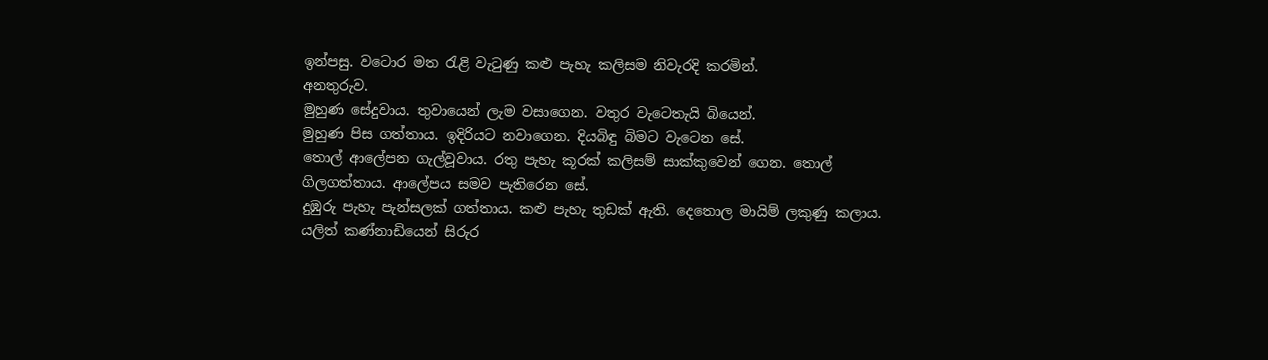ඉන්පසු. වටොර මත රැළි වැටුණු කළු පැහැ කලිසම නිවැරදි කරමින්.
අනතුරුව.
මුහුණ සේදුවාය. තුවායෙන් ලැම වසාගෙන. වතුර වැටෙතැයි බියෙන්.
මුහුණ පිස ගත්තාය. ඉදිරියට නවාගෙන. දියබිඳු බිමට වැටෙන සේ.
තොල් ආලේපන ගැල්වූවාය. රතු පැහැ කූරක් කලිසම් සාක්කුවෙන් ගෙන. තොල් ගිලගත්තාය. ආලේපය සමව පැතිරෙන සේ.
දුඹුරු පැහැ පැන්සලක් ගත්තාය. කළු පැහැ තුඩක් ඇති. දෙතොල මායිම් ලකුණු කලාය.
යලිත් කණ්නාඩියෙන් සිරුර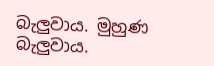බැලුවාය. මුහුණ බැලුවාය.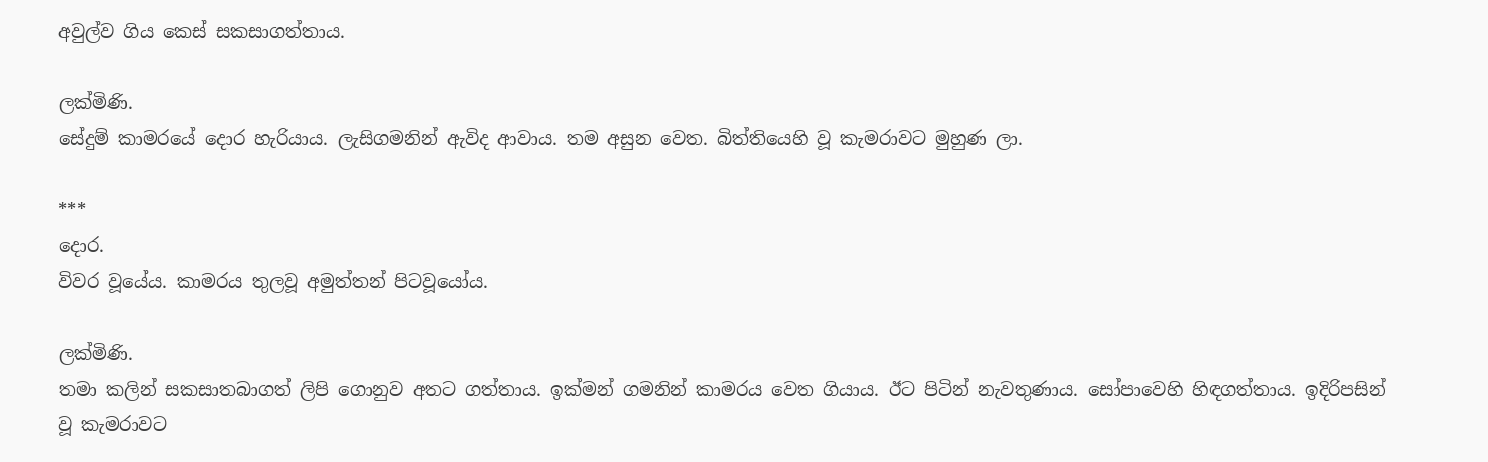අවුල්ව ගිය කෙස් සකසාගත්තාය.

ලක්මිණි.
සේදුම් කාමරයේ දොර හැරියාය. ලැසිගමනින් ඇවිද ආවාය. තම අසුන වෙත. බිත්තියෙහි වූ කැමරාවට මුහුණ ලා.

***
දොර.
විවර වූයේය. කාමරය තුලවූ අමුත්තන් පිටවූයෝය.

ලක්මිණි.
තමා කලින් සකසාතබාගත් ලිපි ගොනුව අතට ගත්තාය. ඉක්මන් ගමනින් කාමරය වෙත ගියාය. ඊට පිටින් නැවතුණාය. සෝපාවෙහි හිඳගත්තාය. ඉදිරිපසින් වූ කැමරාවට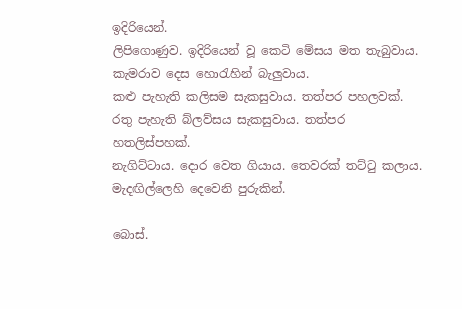ඉදිරියෙන්.
ලිපිගොණුව. ඉදිරියෙන් වූ කෙටි මේසය මත තැබුවාය. කැමරාව දෙස හොරැහින් බැලුවාය.
කළු පැහැති කලිසම සැකසුවාය. තත්පර පහලවක්.
රතු පැහැති බ්ලව්සය සැකසුවාය. තත්පර හතලිස්පහක්.
නැගිට්ටාය. දොර වෙත ගියාය. තෙවරක් තට්ටු කලාය. මැදඟිල්ලෙහි දෙවෙනි පුරුකින්.

බොස්.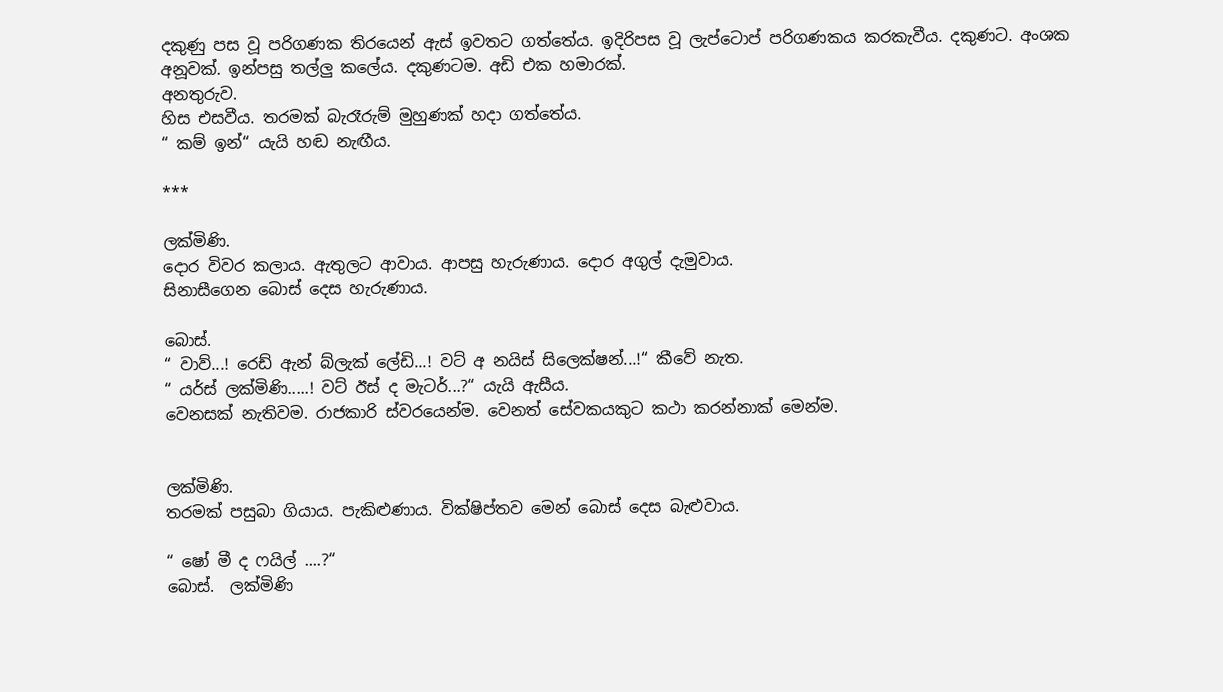දකුණු පස වූ පරිගණක තිරයෙන් ඇස් ඉවතට ගත්තේය. ඉදිරිපස වූ ලැප්ටොප් පරිගණකය කරකැවීය. දකුණට. අංශක අනූවක්. ඉන්පසු තල්ලු කලේය. දකුණටම. අඩි එක හමාරක්.
අනතුරුව.
හිස එසවීය. තරමක් බැරෑරුම් මුහුණක් හදා ගත්තේය.
“ කම් ඉන්“ යැයි හඬ නැඟීය.

***

ලක්මිණි.
දොර විවර කලාය. ඇතුලට ආවාය. ආපසු හැරුණාය. දොර අගුල් දැමුවාය.
සිනාසීගෙන බොස් දෙස හැරුණාය.

බොස්.
“ වාව්...! රෙඩ් ඇන් බ්ලැක් ලේඩි...! වට් අ නයිස් සිලෙක්ෂන්...!“ කීවේ නැත.
“ යර්ස් ලක්මිණි.....! වට් ඊස් ද මැටර්...?“ යැයි ඇසීය.
වෙනසක් නැතිවම. රාජකාරි ස්වරයෙන්ම. වෙනත් සේවකයකුට කථා කරන්නාක් මෙන්ම.


ලක්මිණි.
තරමක් පසුබා ගියාය. පැකිළුණාය. වික්ෂිප්තව මෙන් බොස් දෙස බැළුවාය.

“ ෂෝ මී ද ෆයිල් ....?“
බොස්.  ලක්මිණි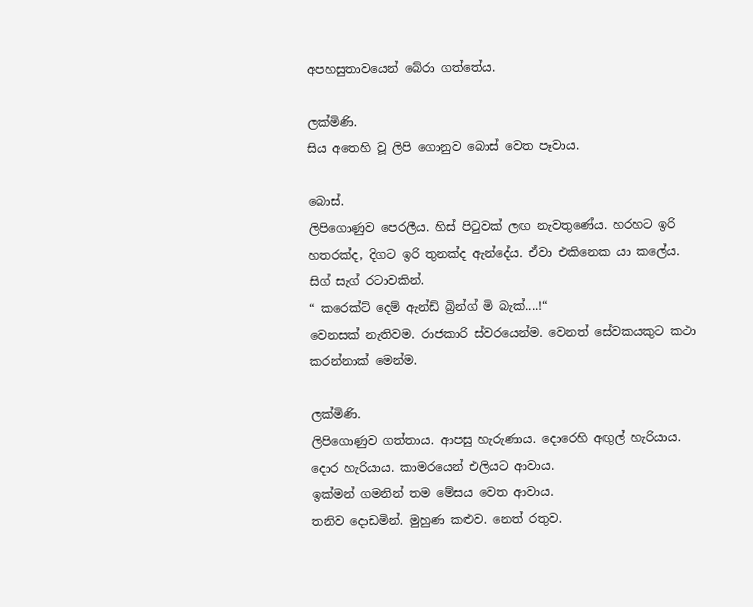අපහසුතාවයෙන් බේරා ගත්තේය.

ලක්මිණි.
සිය අතෙහි වූ ලිපි ගොනුව බොස් වෙත පෑවාය.

බොස්.
ලිපිගොණුව පෙරලීය. හිස් පිටුවක් ලඟ නැවතුණේය. හරහට ඉරි හතරක්ද, දිගට ඉරි තුනක්ද ඇන්දේය. ඒවා එකිනෙක යා කලේය. සිග් සැග් රටාවකින්.
“ කරෙක්ට් දෙම් ඇන්ඩ් බ්‍රින්ග් මි බැක්....!“
වෙනසක් නැතිවම. රාජකාරි ස්වරයෙන්ම. වෙනත් සේවකයකුට කථා කරන්නාක් මෙන්ම.

ලක්මිණි.
ලිපිගොණුව ගත්තාය. ආපසු හැරුණාය. දොරෙහි අඟුල් හැරියාය. දොර හැරියාය. කාමරයෙන් එලියට ආවාය.
ඉක්මන් ගමනින් තම මේසය වෙත ආවාය.
තනිව දොඩමින්. මුහුණ කළුව. නෙත් රතුව.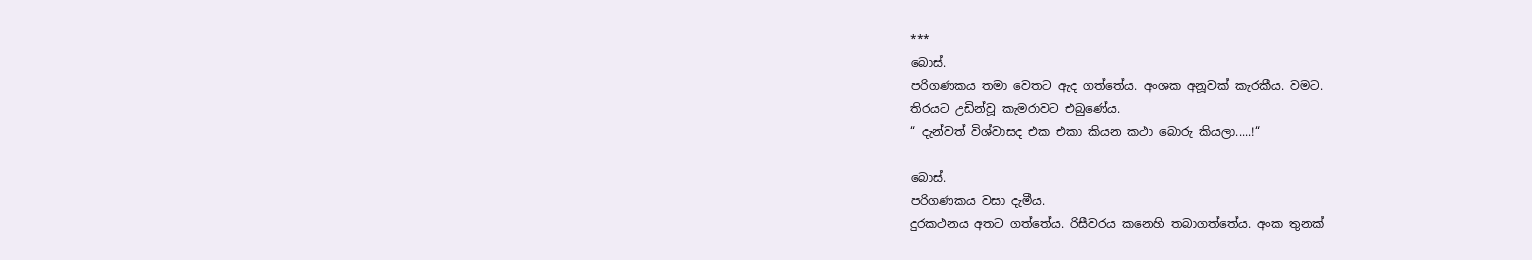***
බොස්.
පරිගණකය තමා වෙතට ඇද ගත්තේය. අංශක අනූවක් කැරකීය. වමට.
තිරයට උඩින්වූ කැමරාවට එබුණේය.
“ දැන්වත් විශ්වාසද එක එකා කියන කථා බොරු කියලා.....!“

බොස්.
පරිගණකය වසා දැමීය.
දුරකථනය අතට ගත්තේය. රිසීවරය කනෙහි තබාගත්තේය. අංක තුනක්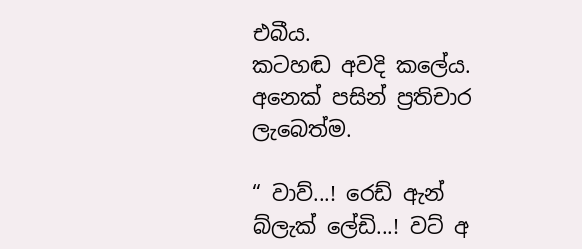එබීය.
කටහඬ අවදි කලේය. අනෙක් පසින් ප්‍රතිචාර ලැබෙත්ම.

“ වාව්...! රෙඩ් ඇන් බ්ලැක් ලේඩි...! වට් අ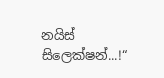නයිස් සිලෙක්ෂන්...!“